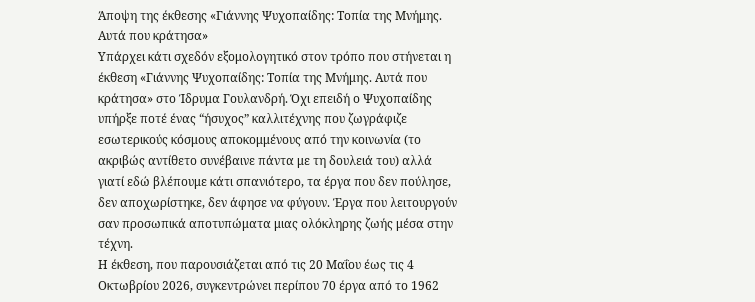Άποψη της έκθεσης «Γιάννης Ψυχοπαίδης: Τοπία της Μνήμης. Αυτά που κράτησα»
Υπάρχει κάτι σχεδόν εξομολογητικό στον τρόπο που στήνεται η έκθεση «Γιάννης Ψυχοπαίδης: Τοπία της Μνήμης. Αυτά που κράτησα» στο Ίδρυμα Γουλανδρή. Όχι επειδή ο Ψυχοπαίδης υπήρξε ποτέ ένας “ήσυχος” καλλιτέχνης που ζωγράφιζε εσωτερικούς κόσμους αποκομμένους από την κοινωνία (το ακριβώς αντίθετο συνέβαινε πάντα με τη δουλειά του) αλλά γιατί εδώ βλέπουμε κάτι σπανιότερο, τα έργα που δεν πούλησε, δεν αποχωρίστηκε, δεν άφησε να φύγουν. Έργα που λειτουργούν σαν προσωπικά αποτυπώματα μιας ολόκληρης ζωής μέσα στην τέχνη.
Η έκθεση, που παρουσιάζεται από τις 20 Μαΐου έως τις 4 Οκτωβρίου 2026, συγκεντρώνει περίπου 70 έργα από το 1962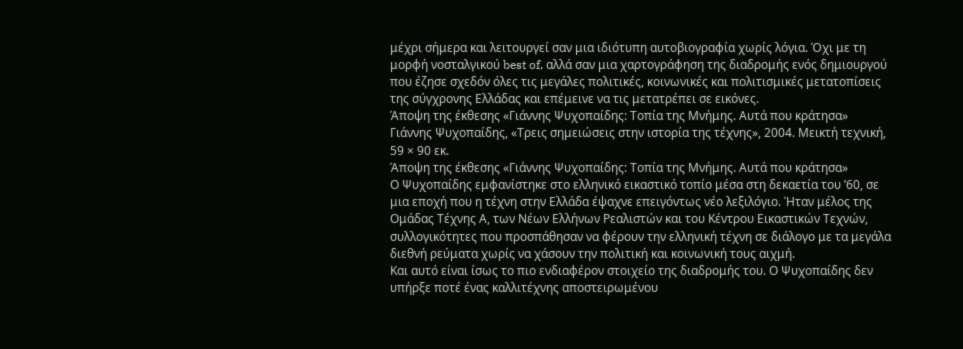μέχρι σήμερα και λειτουργεί σαν μια ιδιότυπη αυτοβιογραφία χωρίς λόγια. Όχι με τη μορφή νοσταλγικού best of, αλλά σαν μια χαρτογράφηση της διαδρομής ενός δημιουργού που έζησε σχεδόν όλες τις μεγάλες πολιτικές, κοινωνικές και πολιτισμικές μετατοπίσεις της σύγχρονης Ελλάδας και επέμεινε να τις μετατρέπει σε εικόνες.
Άποψη της έκθεσης «Γιάννης Ψυχοπαίδης: Τοπία της Μνήμης. Αυτά που κράτησα»
Γιάννης Ψυχοπαίδης, «Τρεις σημειώσεις στην ιστορία της τέχνης», 2004. Μεικτή τεχνική, 59 × 90 εκ.
Άποψη της έκθεσης «Γιάννης Ψυχοπαίδης: Τοπία της Μνήμης. Αυτά που κράτησα»
Ο Ψυχοπαίδης εμφανίστηκε στο ελληνικό εικαστικό τοπίο μέσα στη δεκαετία του ’60, σε μια εποχή που η τέχνη στην Ελλάδα έψαχνε επειγόντως νέο λεξιλόγιο. Ήταν μέλος της Ομάδας Τέχνης Α, των Νέων Ελλήνων Ρεαλιστών και του Κέντρου Εικαστικών Τεχνών, συλλογικότητες που προσπάθησαν να φέρουν την ελληνική τέχνη σε διάλογο με τα μεγάλα διεθνή ρεύματα χωρίς να χάσουν την πολιτική και κοινωνική τους αιχμή.
Και αυτό είναι ίσως το πιο ενδιαφέρον στοιχείο της διαδρομής του. Ο Ψυχοπαίδης δεν υπήρξε ποτέ ένας καλλιτέχνης αποστειρωμένου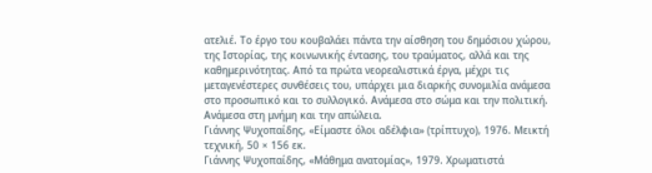ατελιέ. Το έργο του κουβαλάει πάντα την αίσθηση του δημόσιου χώρου, της Ιστορίας, της κοινωνικής έντασης, του τραύματος, αλλά και της καθημερινότητας. Από τα πρώτα νεορεαλιστικά έργα, μέχρι τις μεταγενέστερες συνθέσεις του, υπάρχει μια διαρκής συνομιλία ανάμεσα στο προσωπικό και το συλλογικό. Ανάμεσα στο σώμα και την πολιτική. Ανάμεσα στη μνήμη και την απώλεια.
Γιάννης Ψυχοπαίδης, «Είμαστε όλοι αδέλφια» (τρίπτυχο), 1976. Μεικτή τεχνική, 50 × 156 εκ.
Γιάννης Ψυχοπαίδης, «Μάθημα ανατομίας», 1979. Χρωματιστά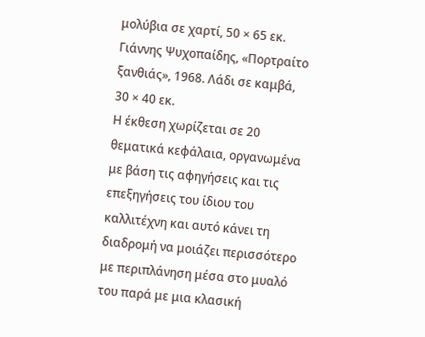μολύβια σε χαρτί, 50 × 65 εκ.
Γιάννης Ψυχοπαίδης, «Πορτραίτο ξανθιάς», 1968. Λάδι σε καμβά, 30 × 40 εκ.
Η έκθεση χωρίζεται σε 20 θεματικά κεφάλαια, οργανωμένα με βάση τις αφηγήσεις και τις επεξηγήσεις του ίδιου του καλλιτέχνη και αυτό κάνει τη διαδρομή να μοιάζει περισσότερο με περιπλάνηση μέσα στο μυαλό του παρά με μια κλασική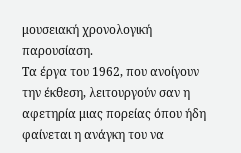μουσειακή χρονολογική παρουσίαση.
Τα έργα του 1962, που ανοίγουν την έκθεση, λειτουργούν σαν η αφετηρία μιας πορείας όπου ήδη φαίνεται η ανάγκη του να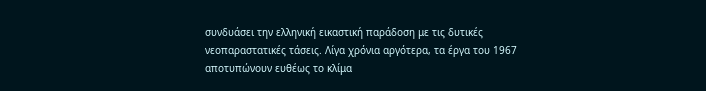συνδυάσει την ελληνική εικαστική παράδοση με τις δυτικές νεοπαραστατικές τάσεις. Λίγα χρόνια αργότερα, τα έργα του 1967 αποτυπώνουν ευθέως το κλίμα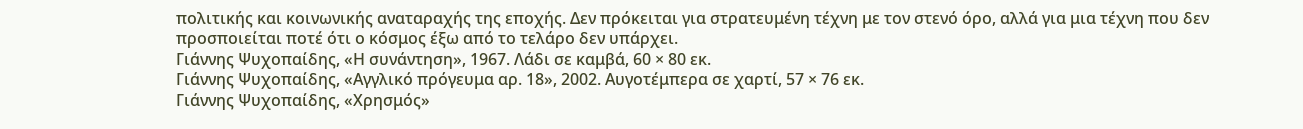πολιτικής και κοινωνικής αναταραχής της εποχής. Δεν πρόκειται για στρατευμένη τέχνη με τον στενό όρο, αλλά για μια τέχνη που δεν προσποιείται ποτέ ότι ο κόσμος έξω από το τελάρο δεν υπάρχει.
Γιάννης Ψυχοπαίδης, «Η συνάντηση», 1967. Λάδι σε καμβά, 60 × 80 εκ.
Γιάννης Ψυχοπαίδης, «Αγγλικό πρόγευμα αρ. 18», 2002. Αυγοτέμπερα σε χαρτί, 57 × 76 εκ.
Γιάννης Ψυχοπαίδης, «Χρησμός»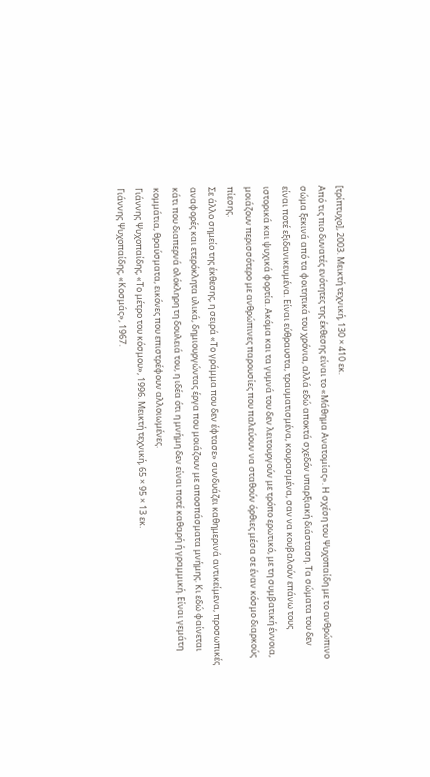[τρίπτυχο], 2003. Μεικτή τεχνική, 130 × 410 εκ.
Από τις πιο δυνατές ενότητες της έκθεσης είναι το «Μάθημα Ανατομίας». Η σχέση του Ψυχοπαίδη με το ανθρώπινο σώμα ξεκινά από τα φοιτητικά του χρόνια, αλλά εδώ αποκτά σχεδόν υπαρξιακή διάσταση. Τα σώματα του δεν είναι ποτέ εξιδανικευμένα. Είναι εύθραυστα, τραυματισμένα, κουρασμένα, σαν να κουβαλούν επάνω τους ιστορικά και ψυχικά φορτία. Ακόμα και τα γυμνά του δεν λειτουργούν με τρόπο ερωτικό, με τη συμβατική έννοια, μοιάζουν περισσότερο με ανθρώπινες παρουσίες που παλεύουν να σταθούν όρθιες μέσα σε έναν κόσμο διαρκούς πίεσης.
Σε άλλο σημείο της έκθεσης, η σειρά «Το γράμμα που δεν έφτασε» συνδυάζει καθημερινά αντικείμενα, προσωπικές αναφορές και ετερόκλητα υλικά, δημιουργώντας έργα που μοιάζουν με αποσπάσματα μνήμης. Κι εδώ φαίνεται κάτι που διαπερνά ολόκληρη τη δουλειά του, η ιδέα ότι η μνήμη δεν είναι ποτέ καθαρή ή γραμμική. Είναι γεμάτη κομμάτια, θραύσματα, εικόνες που επιστρέφουν αλλοιωμένες.
Γιάννης Ψυχοπαίδης, «Το μέτρο του κόσμου», 1996. Μεικτή τεχνική, 65 × 95 × 13 εκ.
Γιάννης Ψυχοπαίδης, «Κοσμάς», 1967.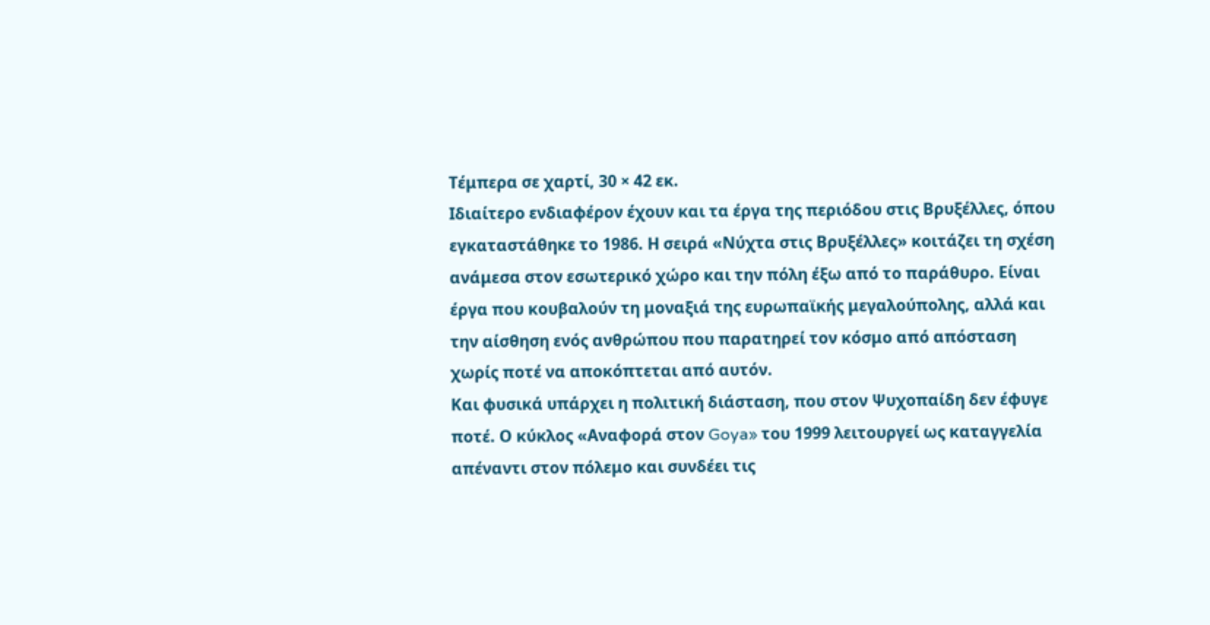Τέμπερα σε χαρτί, 30 × 42 εκ.
Ιδιαίτερο ενδιαφέρον έχουν και τα έργα της περιόδου στις Βρυξέλλες, όπου εγκαταστάθηκε το 1986. Η σειρά «Νύχτα στις Βρυξέλλες» κοιτάζει τη σχέση ανάμεσα στον εσωτερικό χώρο και την πόλη έξω από το παράθυρο. Είναι έργα που κουβαλούν τη μοναξιά της ευρωπαϊκής μεγαλούπολης, αλλά και την αίσθηση ενός ανθρώπου που παρατηρεί τον κόσμο από απόσταση χωρίς ποτέ να αποκόπτεται από αυτόν.
Και φυσικά υπάρχει η πολιτική διάσταση, που στον Ψυχοπαίδη δεν έφυγε ποτέ. Ο κύκλος «Αναφορά στον Goya» του 1999 λειτουργεί ως καταγγελία απέναντι στον πόλεμο και συνδέει τις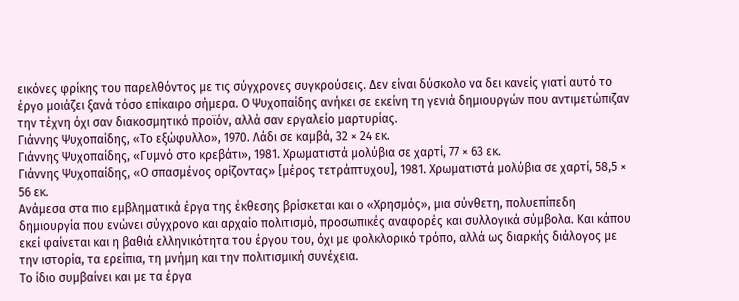εικόνες φρίκης του παρελθόντος με τις σύγχρονες συγκρούσεις. Δεν είναι δύσκολο να δει κανείς γιατί αυτό το έργο μοιάζει ξανά τόσο επίκαιρο σήμερα. Ο Ψυχοπαίδης ανήκει σε εκείνη τη γενιά δημιουργών που αντιμετώπιζαν την τέχνη όχι σαν διακοσμητικό προϊόν, αλλά σαν εργαλείο μαρτυρίας.
Γιάννης Ψυχοπαίδης, «Το εξώφυλλο», 1970. Λάδι σε καμβά, 32 × 24 εκ.
Γιάννης Ψυχοπαίδης, «Γυμνό στο κρεβάτι», 1981. Χρωματιστά μολύβια σε χαρτί, 77 × 63 εκ.
Γιάννης Ψυχοπαίδης, «Ο σπασμένος ορίζοντας» [μέρος τετράπτυχου], 1981. Χρωματιστά μολύβια σε χαρτί, 58,5 × 56 εκ.
Ανάμεσα στα πιο εμβληματικά έργα της έκθεσης βρίσκεται και ο «Χρησμός», μια σύνθετη, πολυεπίπεδη δημιουργία που ενώνει σύγχρονο και αρχαίο πολιτισμό, προσωπικές αναφορές και συλλογικά σύμβολα. Και κάπου εκεί φαίνεται και η βαθιά ελληνικότητα του έργου του, όχι με φολκλορικό τρόπο, αλλά ως διαρκής διάλογος με την ιστορία, τα ερείπια, τη μνήμη και την πολιτισμική συνέχεια.
Το ίδιο συμβαίνει και με τα έργα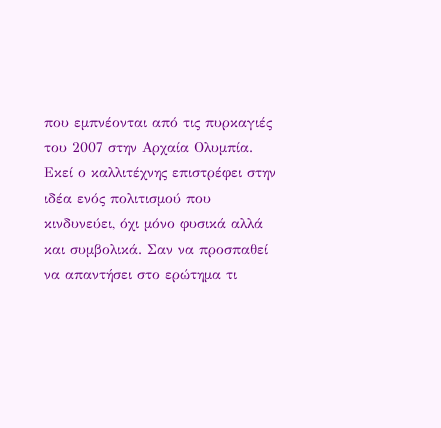που εμπνέονται από τις πυρκαγιές του 2007 στην Αρχαία Ολυμπία. Εκεί ο καλλιτέχνης επιστρέφει στην ιδέα ενός πολιτισμού που κινδυνεύει, όχι μόνο φυσικά αλλά και συμβολικά. Σαν να προσπαθεί να απαντήσει στο ερώτημα τι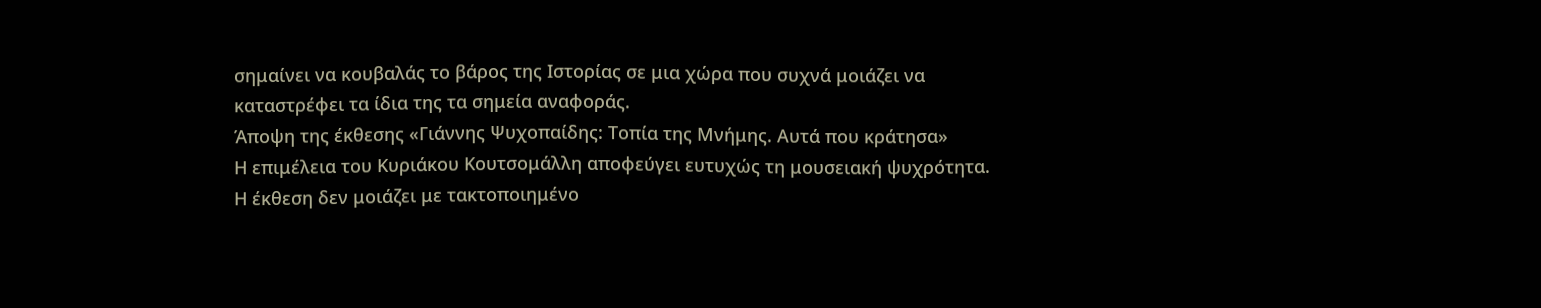σημαίνει να κουβαλάς το βάρος της Ιστορίας σε μια χώρα που συχνά μοιάζει να καταστρέφει τα ίδια της τα σημεία αναφοράς.
Άποψη της έκθεσης «Γιάννης Ψυχοπαίδης: Τοπία της Μνήμης. Αυτά που κράτησα»
Η επιμέλεια του Κυριάκου Κουτσομάλλη αποφεύγει ευτυχώς τη μουσειακή ψυχρότητα. Η έκθεση δεν μοιάζει με τακτοποιημένο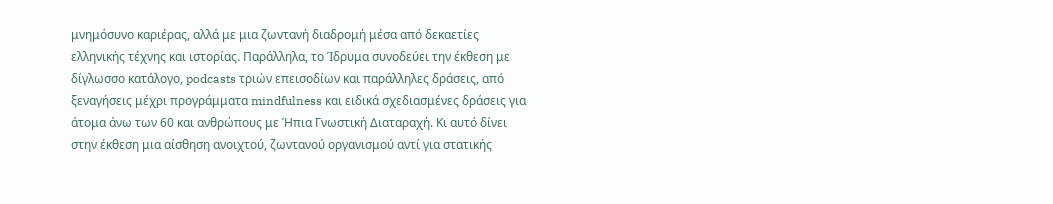μνημόσυνο καριέρας, αλλά με μια ζωντανή διαδρομή μέσα από δεκαετίες ελληνικής τέχνης και ιστορίας. Παράλληλα, το Ίδρυμα συνοδεύει την έκθεση με δίγλωσσο κατάλογο, podcasts τριών επεισοδίων και παράλληλες δράσεις, από ξεναγήσεις μέχρι προγράμματα mindfulness και ειδικά σχεδιασμένες δράσεις για άτομα άνω των 60 και ανθρώπους με Ήπια Γνωστική Διαταραχή. Κι αυτό δίνει στην έκθεση μια αίσθηση ανοιχτού, ζωντανού οργανισμού αντί για στατικής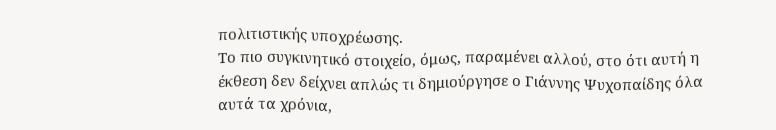πολιτιστικής υποχρέωσης.
Το πιο συγκινητικό στοιχείο, όμως, παραμένει αλλού, στο ότι αυτή η έκθεση δεν δείχνει απλώς τι δημιούργησε ο Γιάννης Ψυχοπαίδης όλα αυτά τα χρόνια,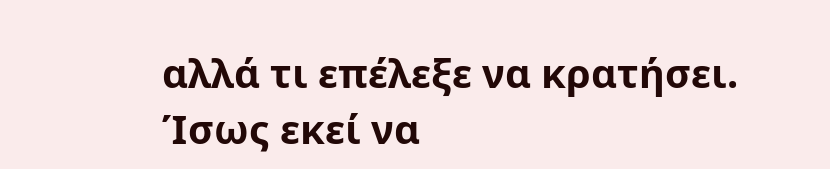αλλά τι επέλεξε να κρατήσει. Ίσως εκεί να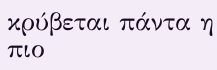κρύβεται πάντα η πιο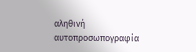αληθινή αυτοπροσωπογραφία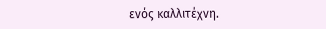ενός καλλιτέχνη.